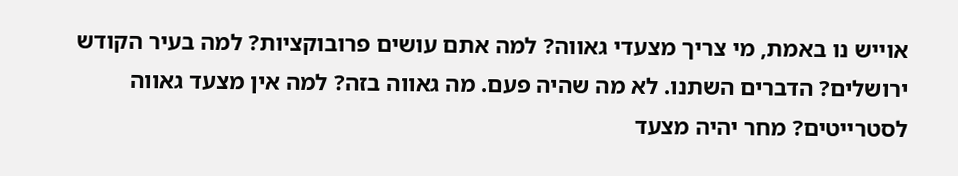אוייש נו באמת, מי צריך מצעדי גאווה? למה אתם עושים פרובוקציות? למה בעיר הקודש ירושלים? הדברים השתנו. לא מה שהיה פעם. מה גאווה בזה? למה אין מצעד גאווה לסטרייטים? מחר יהיה מצעד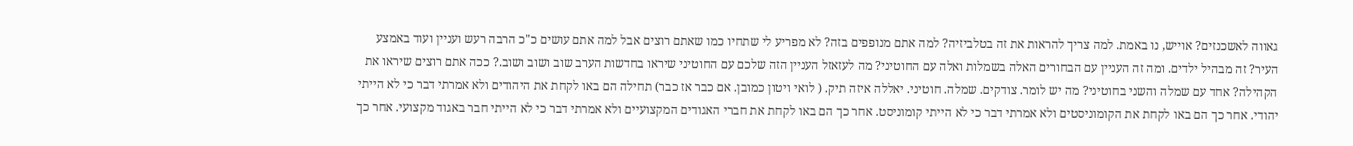גאווה לאשכנזים? אוייש, נו באמת. למה צריך להראות את זה בטלביזיה? למה אתם מנופפים בזה? לא מפריע לי שתחיו כמו שאתם רוצים אבל למה אתם עושים כ"כ הרבה רעש ועניין ועוד באמצע העיר? זה מבהיל ילדים. ומה זה העניין עם הבחורים האלה בשמלות ואלה עם החוטיני? מה לעזאזל העניין הזה שלכם עם החוטיני שיראו בחדשות הערב שוב ושוב ושוב.? ככה אתם רוצים שיראו את הקהילה? אחד עם שמלה והשני בחוטיני? מה יש לומר. צודקים. שמלה. חוטיני. יאללה איזה תיק. ( לואי ויטון כמובן. אם כבר אז כבר) תחילה הם באו לקחת את היהודים ולא אמרתי דבר כי לא הייתי יהודי. אחר כך הם באו לקחת את הקומוניסטים ולא אמרתי דבר כי לא הייתי קומוניסט. אחר כך הם באו לקחת את חברי האגודים המקצועיים ולא אמרתי דבר כי לא הייתי חבר באגוד מקצועי. אחר כך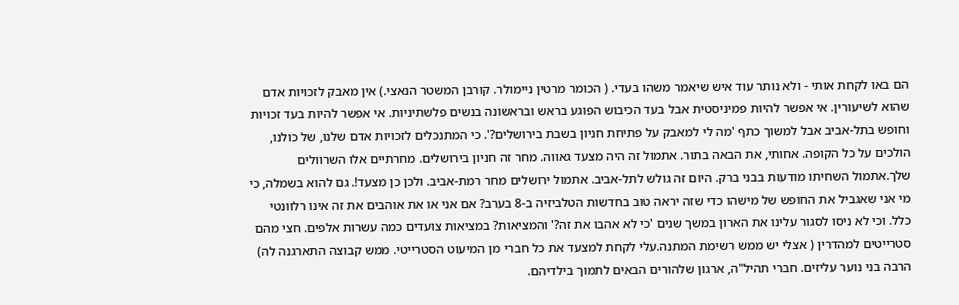הם באו לקחת אותי - ולא נותר עוד איש שיאמר משהו בעדי. ( הכומר מרטין ניימולר. קורבן המשטר הנאצי.) אין מאבק לזכויות אדם שהוא לשיעורין. אי אפשר להיות פמיניסטית אבל בעד הכיבוש הפוגע בראש ובראשונה בנשים פלשתיניות. אי אפשר להיות בעד זכויות וחופש בתל-אביב אבל למשוך כתף 'מה לי למאבק על פתיחת חניון בשבת בירושלים?'. כי המתנכלים לזכויות אדם שלנו, של כולנו, הולכים על כל הקופה. אחותי, את הבאה בתור. אתמול זה היה מצעד גאווה. מחר זה חניון בירושלים. מחרתיים אלו השרוולים שלך.אתמול השחיתו מודעות בבני ברק. היום זה גולש לתל-אביב. אתמול ירושלים מחר רמת-אביב. ולכן כן מצעד!. גם להוא בשמלה, כי מי אני שאגביל את החופש של מישהו כדי שזה יראה טוב בחדשות הטלביזיה ב-8 בערב? אם אני או את אוהבים את זה אינו רלוונטי כלל. וכי לא ניסו לסגור עלינו את הארון במשך שנים 'כי לא אהבו את זה?' והמציאות? במציאות צועדים כמה עשרות אלפים. חצי מהם סטרייטים למהדרין ( אצלי יש ממש רשימת המתנה.עלי לקחת למצעד את כל חברי מן המיעוט הסטרייטי. ממש קבוצה התארגנה לה) הרבה בני נוער עליזים. חברי תהיל"ה, ארגון שלהורים הבאים לתמוך בילדיהם.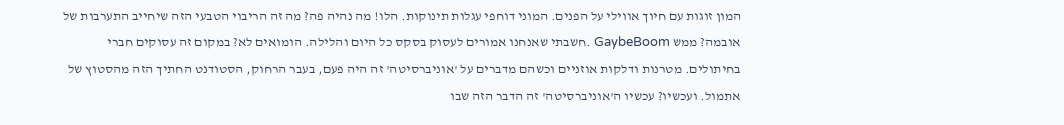המון זוגות עם חיוך אווילי על הפנים. המוני דוחפי עגלות תינוקות. הלו! מה נהיה פה? מה זה הריבוי הטבעי הזה שיחייב התערבות של אובמה? ממש GaybeBoom .חשבתי שאנחנו אמורים לעסוק בסקס כל היום והלילה. הומואים לא? במקום זה עסוקים חברי בחיתולים. מטרנות ודלקות אוזניים וכשהם מדברים על 'אוניברסיטה' זה היה פעם, בעבר הרחוק, הסטודנט החתיך הזה מהסטוץ של אתמול. ועכשיו? עכשיו ה'אוניברסיטה' זה הדבר הזה שבו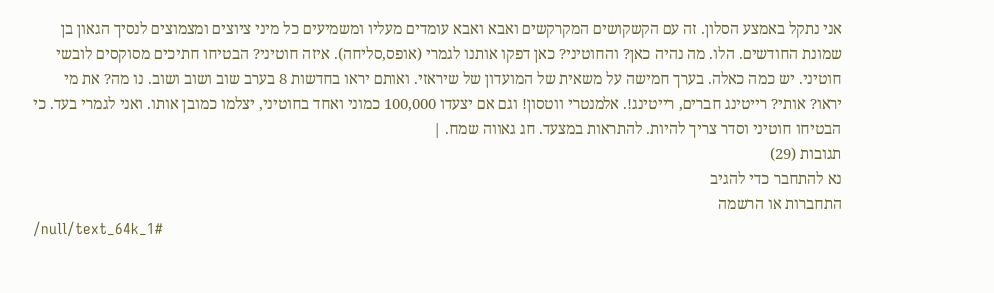אני נתקל באמצע הסלון. זה עם הקשקושים המקרקשים ואבא ואבא עומדים מעליו ומשמיעים כל מיני ציוצים ומצמוצים לנסיך הגאון בן שמונת החודשים. הלו. מה נהיה כאן? והחוטיני? כאן דפקו אותנו לגמרי (אופס,סליחה). איזה חוטיני? הבטיחו חתיכים מסוקסים לובשי חוטיני. יש כמה כאלה. בערך חמישה על משאית של המועדון של שיראזי. ואותם יראו בחדשות 8 בערב שוב ושוב ושוב. נו מה? את מי יראו? אותי? רייטינג חברים, רייטינג!. אלמנטרי ווטסון! וגם אם יצעדו 100,000 כמוני ואחד בחוטיני, יצלמו כמובן אותו. ואני לגמרי בעד. כי הבטיחו חוטיני וסדר צריך להיות. להתראות במצעד. חג גאווה שמח. |
תגובות (29)
נא להתחבר כדי להגיב
התחברות או הרשמה
/null/text_64k_1#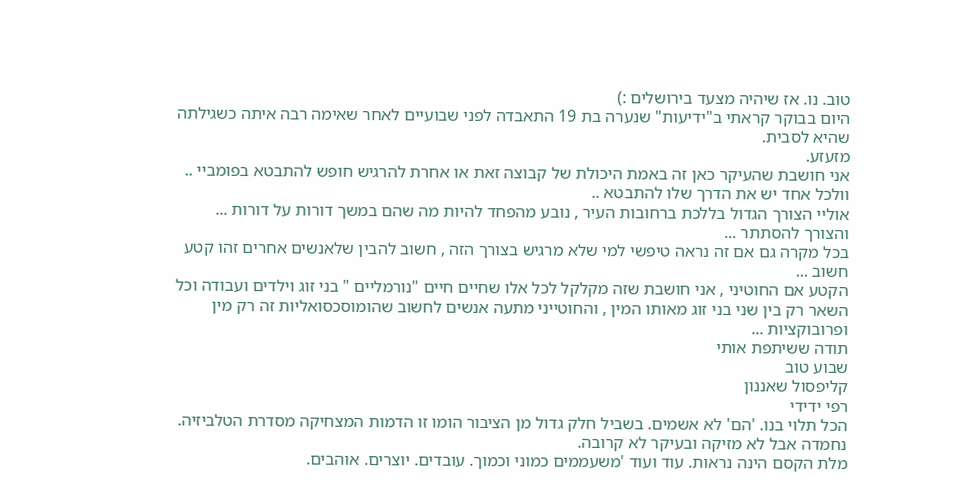טוב. נו. אז שיהיה מצעד בירושלים :)
היום בבוקר קראתי ב"ידיעות" שנערה בת 19 התאבדה לפני שבועיים לאחר שאימה רבה איתה כשגילתה שהיא לסבית.
מזעזע.
אני חושבת שהעיקר כאן זה באמת היכולת של קבוצה זאת או אחרת להרגיש חופש להתבטא בפומביי ..
וולכל אחד יש את הדרך שלו להתבטא ..
אוליי הצורך הגדול בללכת ברחובות העיר , נובע מהפחד להיות מה שהם במשך דורות על דורות ...
והצורך להסתתר ...
בכל מקרה גם אם זה נראה טיפשי למי שלא מרגיש בצורך הזה , חשוב להבין שלאנשים אחרים זהו קטע חשוב ...
הקטע אם החוטיני , אני חושבת שזה מקלקל לכל אלו שחיים חיים "נורמליים " בני זוג וילדים ועבודה וכל השאר רק בין שני בני זוג מאותו המין , והחוטייני מתעה אנשים לחשוב שהומוסכסואליות זה רק מין ופרובוקציות ...
תודה ששיתפת אותי
שבוע טוב
קליפסול שאננון
רפי ידידי
הכל תלוי בנו. 'הם' לא אשמים. בשביל חלק גדול מן הציבור הומו זו הדמות המצחיקה מסדרת הטלביזיה. נחמדה אבל לא מזיקה ובעיקר לא קרובה.
מלת הקסם הינה נראות. עוד ועוד 'משעממים כמוני וכמוך. עובדים. יוצרים. אוהבים.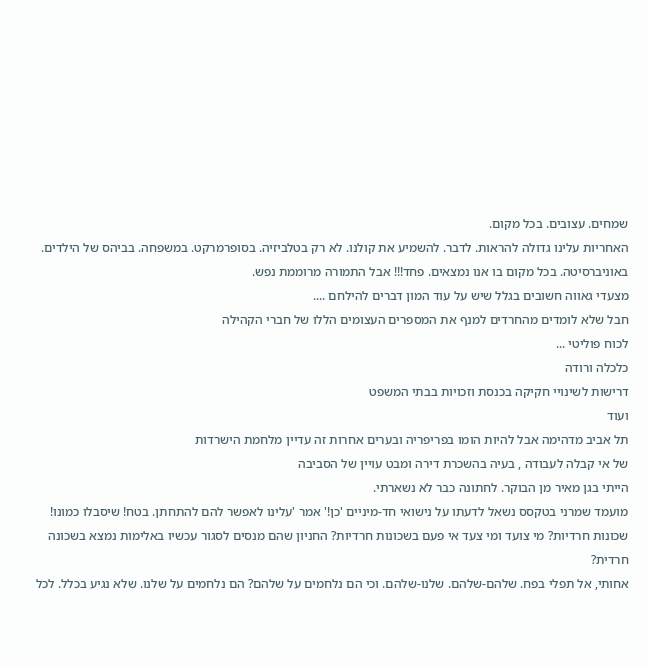שמחים. עצובים. בכל מקום.
האחריות עלינו גדולה להראות. לדבר. להשמיע את קולנו. לא רק בטלביזיה. בסופרמרקט. במשפחה. בביהס של הילדים. באוניברסיטה. בכל מקום בו אנו נמצאים. פחד!!! אבל התמורה מרוממת נפש.
מצעדי גאווה חשובים בגלל שיש על עוד המון דברים להילחם ....
חבל שלא לומדים מהחרדים למנף את המספרים העצומים הללו של חברי הקהילה
לכוח פוליטי ...
כלכלה ורודה
דרישות לשינויי חקיקה בכנסת וזכויות בבתי המשפט
ועוד
תל אביב מדהימה אבל להיות הומו בפריפריה ובערים אחרות זה עדיין מלחמת הישרדות
של אי קבלה לעבודה , בעיה בהשכרת דירה ומבט עויין של הסביבה
הייתי בגן מאיר מן הבוקר. לחתונה כבר לא נשארתי.
מועמד שמרני בטקסס נשאל לדעתו על נישואי חד-מיניים 'כן!' אמר 'עלינו לאפשר להם להתחתן. בטח! שיסבלו כמונו!
שכונות חרדיות? מי צועד ומי צעד אי פעם בשכונות חרדיות? החניון שהם מנסים לסגור עכשיו באלימות נמצא בשכונה חרדית?
אחותי, אל תפלי בפח. שלהם-שלהם. שלנו-שלהם. וכי הם נלחמים על שלהם? הם נלחמים על שלנו. שלא נגיע בכלל. לכל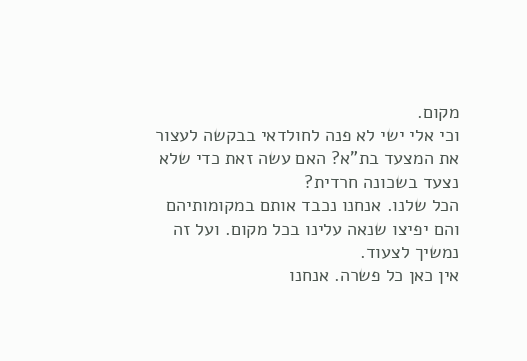מקום.
וכי אלי ישי לא פנה לחולדאי בבקשה לעצור את המצעד בת"א? האם עשה זאת כדי שלא נצעד בשכונה חרדית?
הכל שלנו. אנחנו נכבד אותם במקומותיהם והם יפיצו שנאה עלינו בכל מקום. ועל זה נמשיך לצעוד.
אין כאן כל פשרה. אנחנו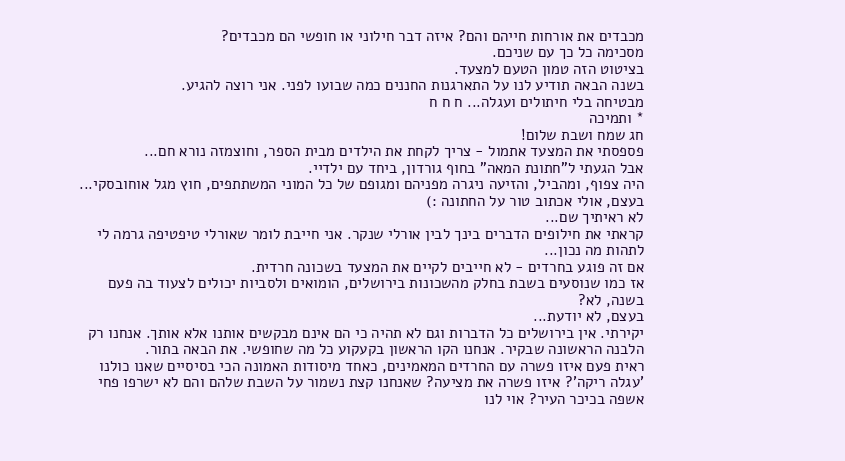מכבדים את אורחות חייהם והם? איזה דבר חילוני או חופשי הם מכבדים?
מסכימה כל כך עם שניכם.
בציטוט הזה טמון הטעם למצעד.
בשנה הבאה תודיע לנו על התארגנות החננים כמה שבועו לפני. אני רוצה להגיע.
מבטיחה בלי חיתולים ועגלה... ח ח ח
* ותמיכה
חג שמח ושבת שלום!
פספסתי את המצעד אתמול - צריך לקחת את הילדים מבית הספר, וחוצמזה נורא חם...
אבל הגעתי ל"חתונת המאה" בחוף גורדון, ביחד עם ילדיי.
היה צפוף, ומהביל, והזיעה ניגרה מפניהם ומגופם של כל המוני המשתתפים, חוץ מגל אוחובסקי...
בעצם, אולי אכתוב טור על החתונה :)
לא ראיתיך שם...
קראתי את חילופים הדברים בינך לבין אורלי שנקר. אני חייבת לומר שאורלי טיפטיפה גרמה לי לתהות מה נכון...
אם זה פוגע בחרדים - לא חייבים לקיים את המצעד בשכונה חרדית.
אז כמו שנוסעים בשבת בחלק מהשכונות בירושלים, הומואים ולסביות יכולים לצעוד בה פעם בשנה, לא?
בעצם, לא יודעת...
יקירתי. אין בירושלים כל הדברות וגם לא תהיה כי הם אינם מבקשים אותנו אלא אותך. אנחנו רק הלבנה הראשונה שבקיר. אנחנו הקו הראשון בקעקוע כל מה שחופשי. את הבאה בתור.
ראית פעם איזו פשרה עם החרדים המאמינים, כאחד מיסודות האמונה הכי בסיסיים שאנו כולנו 'עגלה ריקה'? איזו פשרה את מציעה? שאנחנו קצת נשמור על השבת שלהם והם לא ישרפו פחי אשפה בכיכר העיר? אוי לנו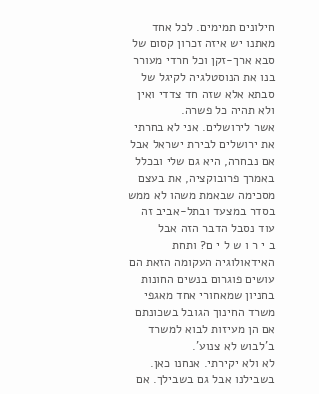חילונים תמימים. לכל אחד מאתנו יש איזה זכרון קסום של סבא ארך-זקן וכל חרדי מעורר בנו את הנוסטלגיה לקיגל של סבתא אלא שזה חד צדדי ואין ולא תהיה כל פשרה.
אשר לירושלים. אני לא בחרתי את ירושלים לבירת ישראל אבל אם נבחרה, היא גם שלי ובכלל באמרך פרובוקציה, את בעצם מסכימה שבאמת משהו לא ממש בסדר במצעד ובתל-אביב זה עוד נסבל הדבר הזה אבל
ב י ר ו ש ל י ם? ותחת האידאולוגיה העקומה הזאת הם עושים פוגרום בנשים החונות בחניון שמאחורי אחד מאגפי משרד החינוך הגובל בשכונתם אם הן מעיזות לבוא למשרד ב'לבוש לא צנוע'.
לא ולא יקירתי. אנחנו כאן. בשבילנו אבל גם בשבילך. אם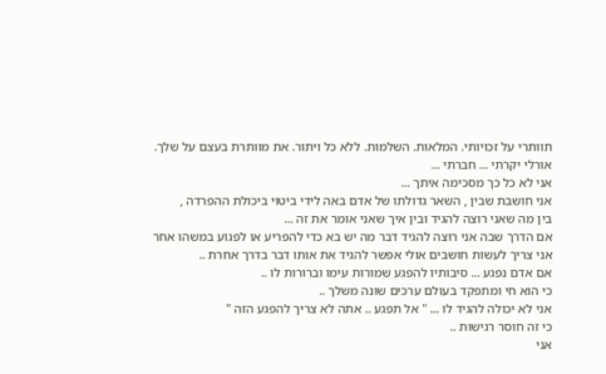תוותרי על זכויותי. המלאות. השלמות. ללא כל ויתור. את מוותרת בעצם על שלך.
אורלי יקרתי ... חברתי ...
אני לא כל כך מסכימה איתך ...
אני חושבת שבין , השאר גדולתו של אדם באה לידי ביטוי ביכולת ההפרדה ,
בין מה שאני רוצה להגיד ובין איך שאני אומר את זה ...
אם הדרך שבה אני רוצה להגיד דבר מה יש בא כדי להפריע או לפגוע במשהו אחר
אני צריך לעשות חושבים אולי אפשר להגיד את אותו דבר בדרך אחרת ..
אם אדם נפגע ... סיבותיו להפגע שמורות עימו וברורות לו ..
כי הוא חי ומתפקד בעולם ערכים שונה משלך ..
אני לא יכולה להגיד לו ... " אל תפגע .. אתה לא צריך להפגע הזה "
כי זה חוסר רגישות ..
אני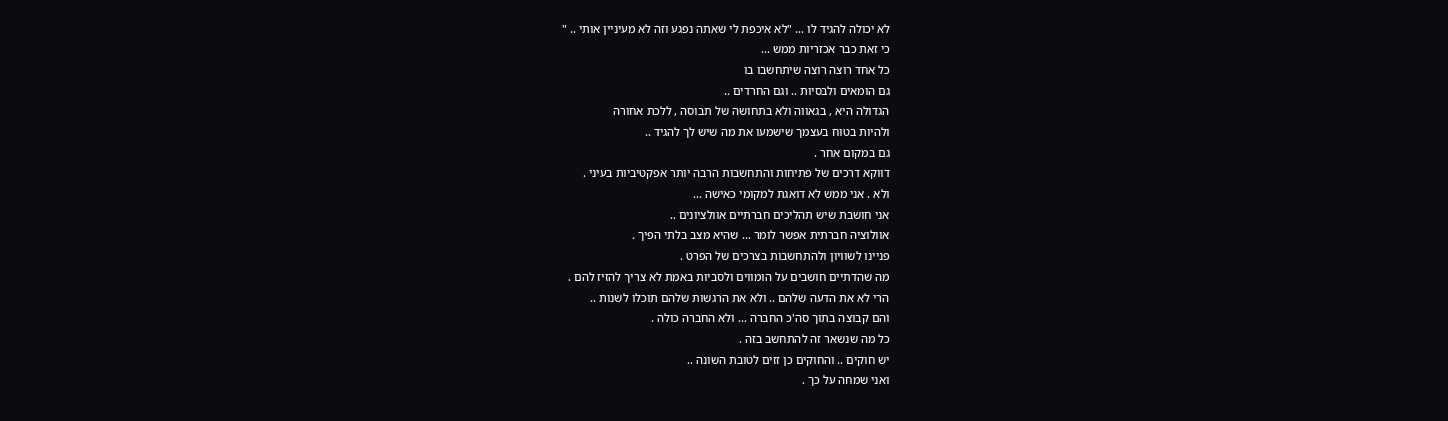לא יכולה להגיד לו ... "לא איכפת לי שאתה נפגע וזה לא מעיניין אותי .. "
כי זאת כבר אכזריות ממש ...
כל אחד רוצה רוצה שיתחשבו בו
גם הומאים ולבסיות .. וגם החרדים ..
הגדולה היא , בגאווה ולא בתחושה של תבוסה , ללכת אחורה
ולהיות בטוח בעצמך שישמעו את מה שיש לך להגיד ..
גם במקום אחר .
דווקא דרכים של פתיחות והתחשבות הרבה יותר אפקטיביות בעיני .
ולא . אני ממש לא דואגת למקומי כאישה ...
אני חושבת שיש תהליכים חברתיים אוולציונים ..
אוולוציה חברתית אפשר לומר ... שהיא מצב בלתי הפיך .
פניינו לשוויון ולהתחשבות בצרכים של הפרט .
מה שהדתיים חושבים על הומווים ולסביות באמת לא צריך להזיז להם .
הרי לא את הדעה שלהם .. ולא את הרגשות שלהם תוכלו לשנות ..
והם קבוצה בתוך סה'כ החברה ... ולא החברה כולה .
כל מה שנשאר זה להתחשב בזה .
יש חוקים .. והחוקים כן זזים לטובת השונה ..
ואני שמחה על כך .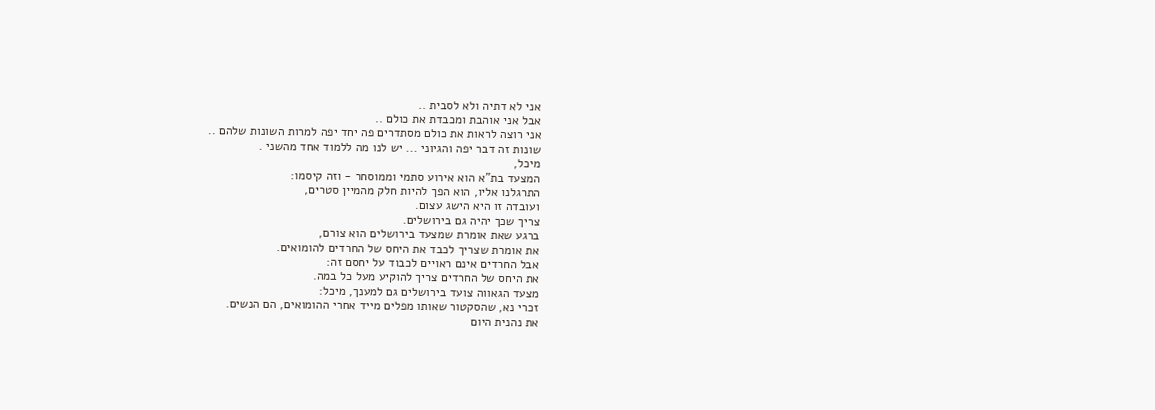אני לא דתיה ולא לסבית ..
אבל אני אוהבת ומכבדת את כולם ..
אני רוצה לראות את כולם מסתדרים פה יחד יפה למרות השונות שלהם ..
שונות זה דבר יפה והגיוני ... יש לנו מה ללמוד אחד מהשני .
מיכל,
המצעד בת"א הוא אירוע סתמי וממוסחר - וזה קיסמו:
התרגלנו אליו, הוא הפך להיות חלק מהמיין סטרים,
ועובדה זו היא הישג עצום.
צריך שכך יהיה גם בירושלים.
ברגע שאת אומרת שמצעד בירושלים הוא צורם,
את אומרת שצריך לכבד את היחס של החרדים להומואים.
אבל החרדים אינם ראויים לכבוד על יחסם זה:
את היחס של החרדים צריך להוקיע מעל כל במה.
מצעד הגאווה צועד בירושלים גם למענך, מיכל:
זכרי נא, שהסקטור שאותו מפלים מייד אחרי ההומואים, הם הנשים.
את נהנית היום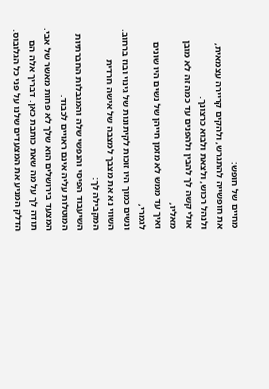מחיים של חופש:
את חופשייה להתגרש, ולהקים קריירה עצמאית, ולנהל רכוש, ולצאת ולבוא כרצונך.
אולי קשה לך להבין ולהפנים עד כמה זה לא מובן מאליו,
ואיך עד ממש לא מזמן חייהן של נשים היו שונים לגמרי,
ונשים כמוך היו זוכות לקיתונות של גינוי ובוז ברחוב.
השווי נא את מצבך למצבה של אישה חרדית המקבילה לך:
השיעבוד הפיסי והנפשי שלה והמגבלות החברתיות המוטלות עליה אינם ראויים לכבוד.
המצעד בירושלים הוא שלך לא פחות מאשר של אבי.
תודה לך על מה שאת כותבת כאן. דבריך אלה הם הדלק המניע את המצעדים שלנו על פני כל הגלובוס.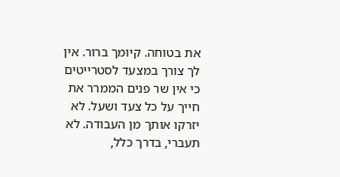את בטוחה. קיומך ברור. אין לך צורך במצעד לסטרייטים כי אין שר פנים הממרר את חייך על כל צעד ושעל. לא יזרקו אותך מן העבודה. לא תעברי, בדרך כלל,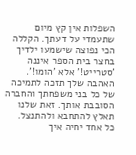השפלות אין קץ מיום שתעמדי על דעתך. הקללה הכי נפוצה שישמעו ילדיך בחצר בית הספר איננה 'סטרייט!' אלא 'הומו!'. האהבה שלך תזכה לתמיכה של כל בני משפחתך והחברה הסובבת אותך. זאת שלנו תאלץ להתחבא ולהתנצל.
כל אחד יחיה איך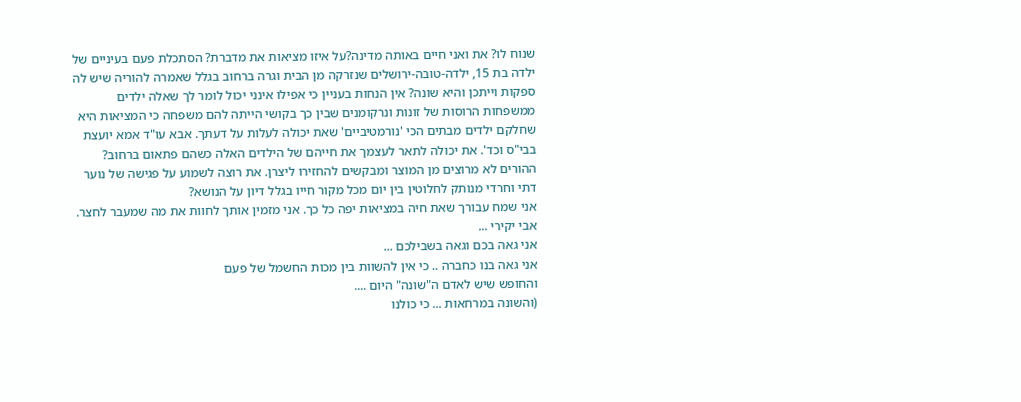שנוח לו? את ואני חיים באותה מדינה?על איזו מציאות את מדברת? הסתכלת פעם בעיניים של ילדה בת 15, ילדה-טובה-ירושלים שנזרקה מן הבית וגרה ברחוב בגלל שאמרה להוריה שיש לה ספקות וייתכן והיא שונה? אין הנחות בעניין כי אפילו אינני יכול לומר לך שאלה ילדים ממשפחות הרוסות של זונות ונרקומנים שבין כך בקושי הייתה להם משפחה כי המציאות היא שחלקם ילדים מבתים הכי 'נורמטיביים' שאת יכולה לעלות על דעתך. אבא עו"ד אמא יועצת בבי"ס וכד'. את יכולה לתאר לעצמך את חייהם של הילדים האלה כשהם פתאום ברחוב? ההורים לא מרוצים מן המוצר ומבקשים להחזירו ליצרן. את רוצה לשמוע על פגישה של נוער דתי וחרדי מנותק לחלוטין בין יום מכל מקור חייו בגלל דיון על הנושא?
אני שמח עבורך שאת חיה במציאות יפה כל כך. אני מזמין אותך לחוות את מה שמעבר לחצר.
אבי יקירי ...
אני גאה בכם וגאה בשבילכם ...
אני גאה בנו כחברה .. כי אין להשוות בין מכות החשמל של פעם
והחופש שיש לאדם ה"שונה" היום ....
(והשונה במרחאות ... כי כולנו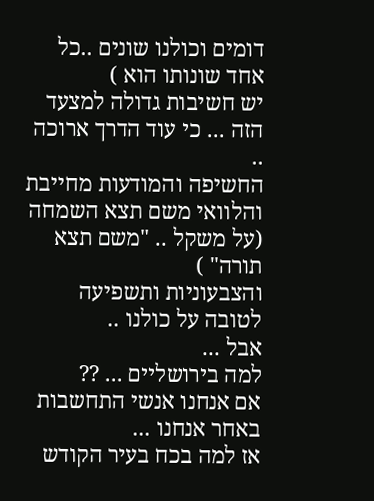דומים וכולנו שונים ..כל אחד שונותו הוא )
יש חשיבות גדולה למצעד הזה ... כי עוד הדרך ארוכה ..
החשיפה והמודעות מחייבת
והלוואי משם תצא השמחה (על משקל .. "משם תצא תורה" )
והצבעוניות ותשפיעה לטובה על כולנו ..
אבל ...
למה בירושליים ... ??
אם אנחנו אנשי התחשבות באחר אנחנו ...
אז למה בכח בעיר הקודש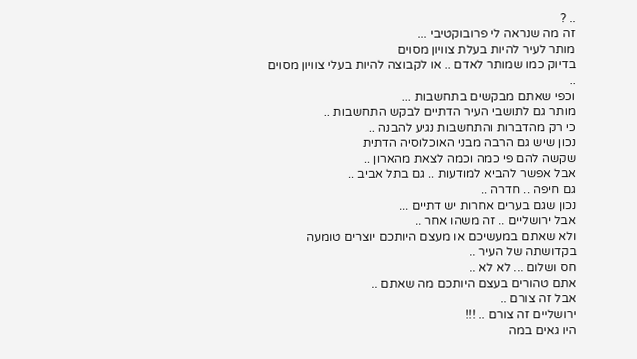.. ?
זה מה שנראה לי פרובוקטיבי ...
מותר לעיר להיות בעלת צוויון מסוים
בדיוק כמו שמותר לאדם .. או לקבוצה להיות בעלי צוויון מסוים ..
וכפי שאתם מבקשים בתחשבות ...
מותר גם לתושבי העיר הדתיים לבקש התחשבות ..
כי רק מהדברות והתחשבות נגיע להבנה ..
נכון שיש גם הרבה מבני האוכלוסיה הדתית
שקשה להם פי כמה וכמה לצאת מהארון ..
אבל אפשר להביא למודעות .. גם בתל אביב ..
גם חיפה .. חדרה ..
נכון שגם בערים אחרות יש דתיים ...
אבל ירושליים .. זה משהו אחר ..
ולא שאתם במעשיכם או מעצם היותכם יוצרים טומעה בקדושתה של העיר ..
חס ושלום ... לא לא ..
אתם טהורים בעצם היותכם מה שאתם ..
אבל זה צורם ..
ירושליים זה צורם .. !!!
היו גאים במה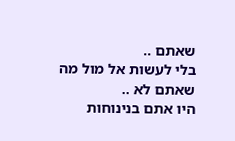שאתם ..
בלי לעשות אל מול מה שאתם לא ..
היו אתם בנינוחות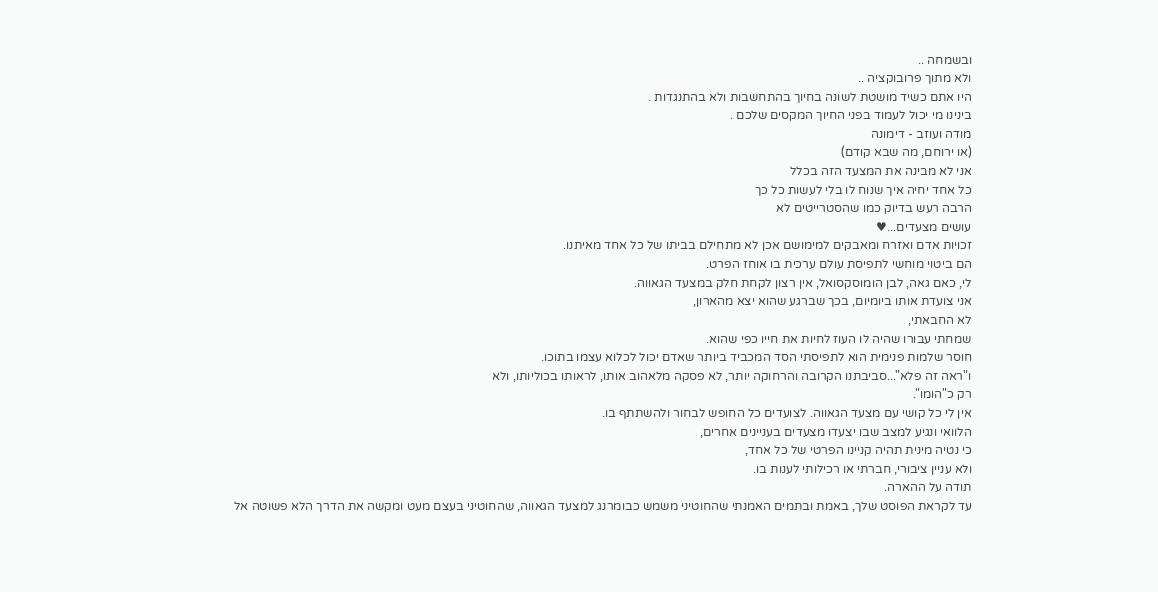ובשמחה ..
ולא מתוך פרובוקציה ..
היו אתם כשיד מושטת לשונה בחיוך בהתחשבות ולא בהתנגדות .
בינינו מי יכול לעמוד בפני החיוך המקסים שלכם .
מודה ועוזב - דימונה
(או ירוחם, מה שבא קודם)
אני לא מבינה את המצעד הזה בכלל
כל אחד יחיה איך שנוח לו בלי לעשות כל כך
הרבה רעש בדיוק כמו שהסטרייטים לא
עושים מצעדים...♥
זכויות אדם ואזרח ומאבקים למימושם אכן לא מתחילם בביתו של כל אחד מאיתנו.
הם ביטוי מוחשי לתפיסת עולם ערכית בו אוחז הפרט.
לי, כאם גאה, לבן הומוסקסואל, אין רצון לקחת חלק במצעד הגאווה.
אני צועדת אותו ביומיום, בכך שברגע שהוא יצא מהארון,
לא החבאתי,
שמחתי עבורו שהיה לו העוז לחיות את חייו כפי שהוא.
חוסר שלמות פנימית הוא לתפיסתי הסד המכביד ביותר שאדם יכול לכלוא עצמו בתוכו.
ו"ראה זה פלא"...סביבתנו הקרובה והרחוקה יותר, לא פסקה מלאהוב אותו, לראותו בכוליותו, ולא
רק כ"הומו".
אין לי כל קושי עם מצעד הגאווה. לצועדים כל החופש לבחור ולהשתתף בו.
הלוואי ונגיע למצב שבו יצעדו מצעדים בעניינים אחרים,
כי נטיה מינית תהיה קניינו הפרטי של כל אחד,
ולא עניין ציבורי, חברתי או רכילותי לענות בו.
תודה על ההארה.
עד לקראת הפוסט שלך, באמת ובתמים האמנתי שהחוטיני משמש כבומרנג למצעד הגאווה, שהחוטיני בעצם מעט ומקשה את הדרך הלא פשוטה אל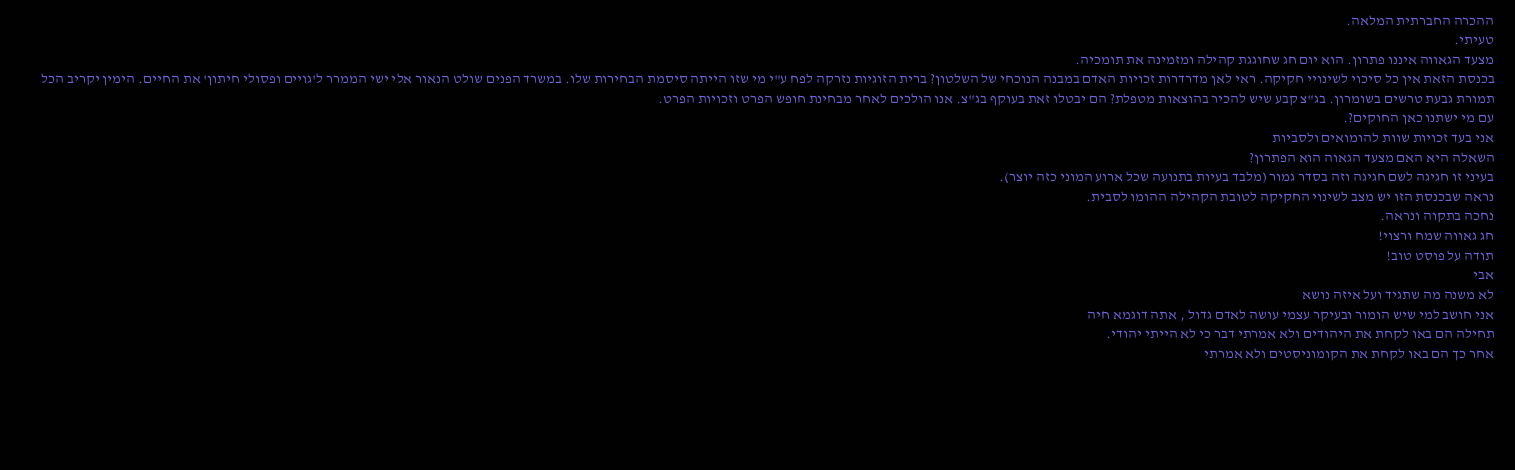ההכרה החברתית המלאה.
טעיתי.
מצעד הגאווה איננו פתרון. הוא יום חג שחוגגת קהילה ומזמינה את תומכיה.
בכנסת הזאת אין כל סיכוי לשינויי חקיקה. ראי לאן מדרדרות זכויות האדם במבנה הנוכחי של השלטון? ברית הזוגיות נזרקה לפח ע"י מי שזו הייתה סיסמת הבחירות שלו. במשרד הפנים שולט הנאור אלי ישי הממרר ל'גויים ופסולי חיתון' את החיים. הימין יקריב הכל תמורת גבעת טרשים בשומרון. בג"צ קבע שיש להכיר בהוצאות מטפלת? הם יבטלו זאת בעוקף בג"צ. אנו הולכים לאחר מבחינת חופש הפרט וזכויות הפרט.
עם מי ישתנו כאן החוקים?.
אני בעד זכויות שוות להומואים ולסביות
השאלה היא האם מצעד הגאוה הוא הפתרון?
בעיני זו חגיגה לשם חגיגה וזה בסדר גמור (מלבד בעיות בתנועה שכל ארוע המוני כזה יוצר).
נראה שבכנסת הזו יש מצב לשינוי החקיקה לטובת הקהילה ההומו לסבית.
נחכה בתקוה ונראה.
חג גאווה שמח ורצוי!
תודה על פוסט טוב!
אבי
לא משנה מה שתגיד ועל איזה נושא
אני חושב למי שיש הומור ובעיקר עצמי עושה לאדם גדול , אתה דוגמא חיה
תחילה הם באו לקחת את היהודים ולא אמרתי דבר כי לא הייתי יהודי.
אחר כך הם באו לקחת את הקומוניסטים ולא אמרתי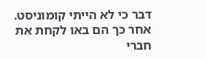דבר כי לא הייתי קומוניסט.
אחר כך הם באו לקחת את חברי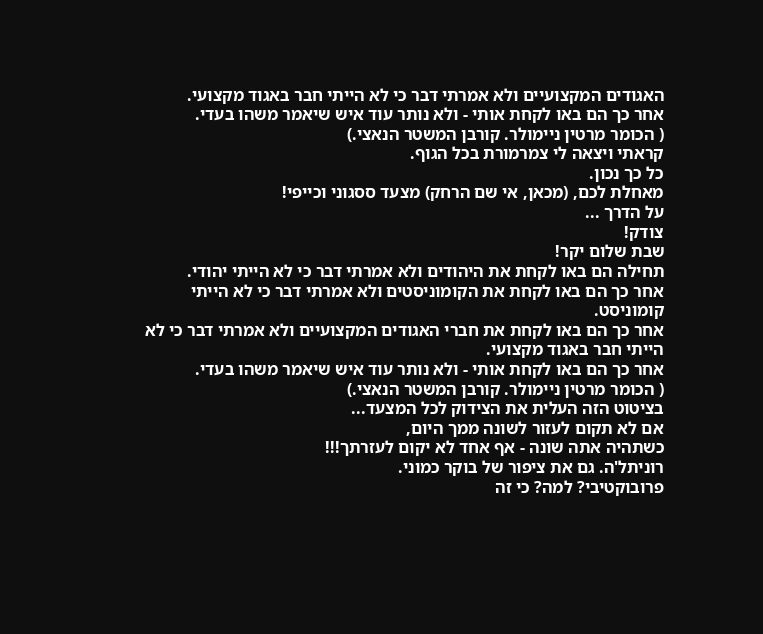האגודים המקצועיים ולא אמרתי דבר כי לא הייתי חבר באגוד מקצועי.
אחר כך הם באו לקחת אותי - ולא נותר עוד איש שיאמר משהו בעדי.
( הכומר מרטין ניימולר. קורבן המשטר הנאצי.)
קראתי ויצאה לי צמרמורת בכל הגוף.
כל כך נכון.
מאחלת לכם, (מכאן, אי שם הרחק) מצעד ססגוני וכייפי!
על הדרך ...
צודק!
שבת שלום יקר!
תחילה הם באו לקחת את היהודים ולא אמרתי דבר כי לא הייתי יהודי.
אחר כך הם באו לקחת את הקומוניסטים ולא אמרתי דבר כי לא הייתי קומוניסט.
אחר כך הם באו לקחת את חברי האגודים המקצועיים ולא אמרתי דבר כי לא הייתי חבר באגוד מקצועי.
אחר כך הם באו לקחת אותי - ולא נותר עוד איש שיאמר משהו בעדי.
( הכומר מרטין ניימולר. קורבן המשטר הנאצי.)
בציטוט הזה העלית את הצידוק לכל המצעד...
אם לא תקום לעזור לשונה ממך היום,
כשתהיה אתה שונה - אף אחד לא יקום לעזרתך!!!
רוניתל'ה. גם את ציפור של בוקר כמוני.
פרובוקטיבי? למה? כי זה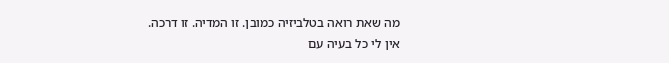מה שאת רואה בטלביזיה כמובן. זו המדיה. זו דרכה.
אין לי כל בעיה עם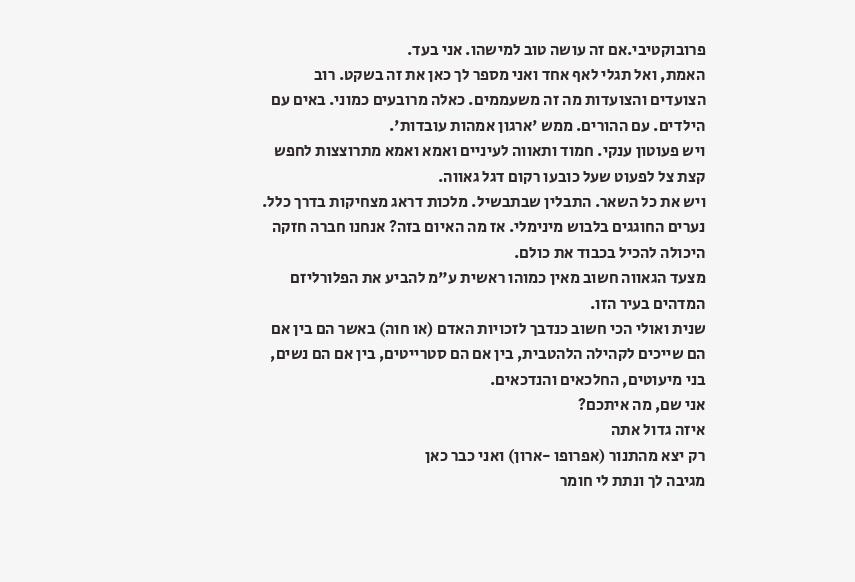פרובוקטיבי.אם זה עושה טוב למישהו. אני בעד.
האמת, ואל תגלי לאף אחד ואני מספר לך כאן את זה בשקט. רוב הצועדים והצועדות מה זה משעממים. כאלה מרובעים כמוני. באים עם הילדים. עם ההורים. ממש 'ארגון אמהות עובדות'.
ויש פעוטון ענקי. חמוד ותאווה לעיניים ואמא ואמא מתרוצצות לחפש קצת צל לפעוט שעל כובעו רקום דגל גאווה.
ויש את כל השאר. התבלין שבתבשיל. מלכות דראג מצחיקות בדרך כלל. נערים החוגגים בלבוש מינימלי. אז מה האיום בזה? אנחנו חברה חזקה היכולה להכיל בכבוד את כולם.
מצעד הגאווה חשוב מאין כמוהו ראשית ע"מ להביע את הפלורליזם המדהים בעיר הזו.
שנית ואולי הכי חשוב כנדבך לזכויות האדם (או חוה) באשר הם בין אם הם שייכים לקהילה הלהטבית, בין אם הם סטרייטים, בין אם הם נשים, בני מיעוטים, החלכאים והנדכאים.
אני שם, מה איתכם?
איזה גדול אתה
רק יצא מהתנור (אפרופו -ארון) ואני כבר כאן
מגיבה לך ונתת לי חומר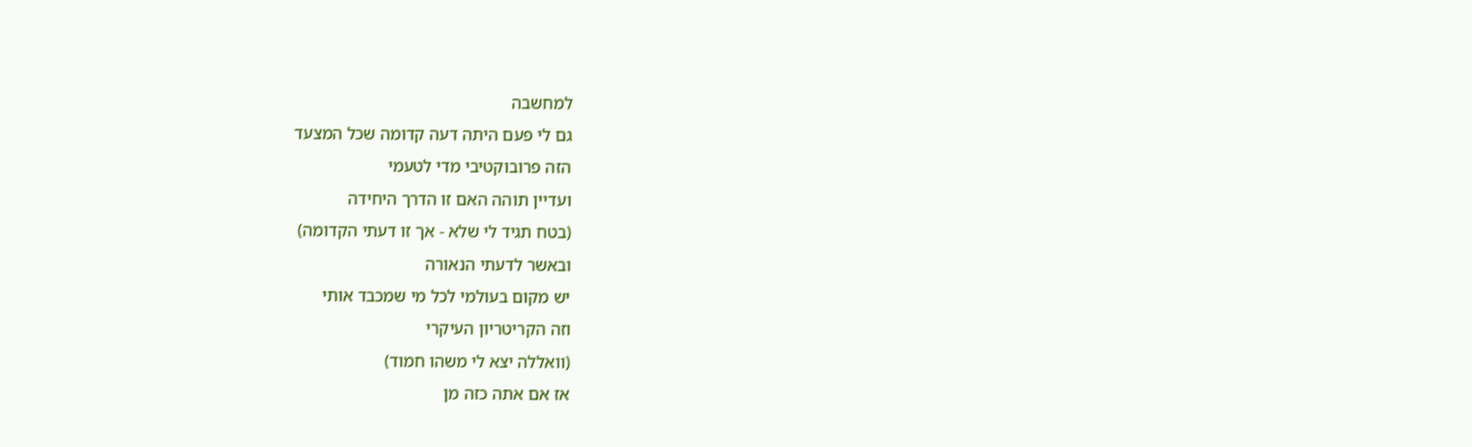למחשבה
גם לי פעם היתה דעה קדומה שכל המצעד
הזה פרובוקטיבי מדי לטעמי
ועדיין תוהה האם זו הדרך היחידה
(בטח תגיד לי שלא - אך זו דעתי הקדומה)
ובאשר לדעתי הנאורה
יש מקום בעולמי לכל מי שמכבד אותי
וזה הקריטריון העיקרי
(וואללה יצא לי משהו חמוד)
אז אם אתה כזה מן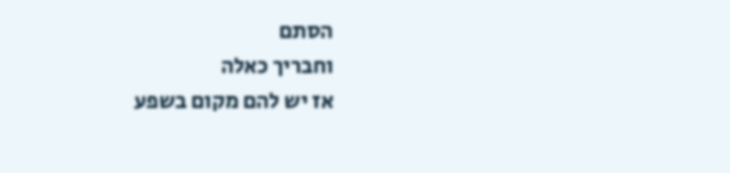הסתם
וחבריך כאלה
אז יש להם מקום בשפע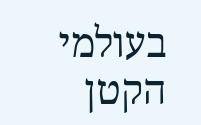בעולמי הקטן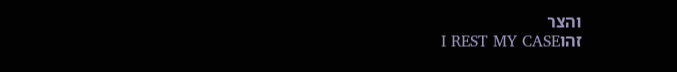והצר
זהוI REST MY CASE